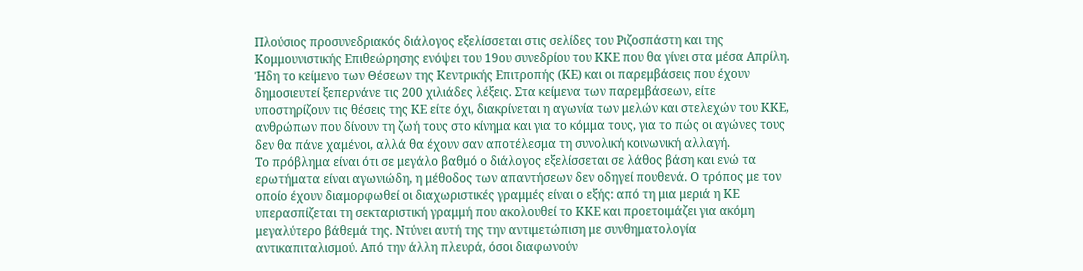Πλούσιος προσυνεδριακός διάλογος εξελίσσεται στις σελίδες του Ριζοσπάστη και της Κομμουνιστικής Επιθεώρησης ενόψει του 19ου συνεδρίου του ΚΚΕ που θα γίνει στα μέσα Απρίλη. Ήδη το κείμενο των Θέσεων της Κεντρικής Επιτροπής (ΚΕ) και οι παρεμβάσεις που έχουν δημοσιευτεί ξεπερνάνε τις 200 χιλιάδες λέξεις. Στα κείμενα των παρεμβάσεων, είτε υποστηρίζουν τις θέσεις της ΚΕ είτε όχι, διακρίνεται η αγωνία των μελών και στελεχών του ΚΚΕ, ανθρώπων που δίνουν τη ζωή τους στο κίνημα και για το κόμμα τους, για το πώς οι αγώνες τους δεν θα πάνε χαμένοι, αλλά θα έχουν σαν αποτέλεσμα τη συνολική κοινωνική αλλαγή.
Το πρόβλημα είναι ότι σε μεγάλο βαθμό ο διάλογος εξελίσσεται σε λάθος βάση και ενώ τα ερωτήματα είναι αγωνιώδη, η μέθοδος των απαντήσεων δεν οδηγεί πουθενά. Ο τρόπος με τον οποίο έχουν διαμορφωθεί οι διαχωριστικές γραμμές είναι ο εξής: από τη μια μεριά η ΚΕ υπερασπίζεται τη σεκταριστική γραμμή που ακολουθεί το ΚΚΕ και προετοιμάζει για ακόμη μεγαλύτερο βάθεμά της. Ντύνει αυτή της την αντιμετώπιση με συνθηματολογία αντικαπιταλισμού. Από την άλλη πλευρά, όσοι διαφωνούν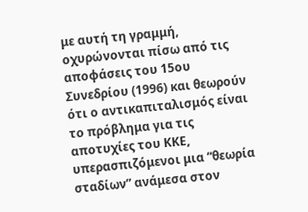με αυτή τη γραμμή, οχυρώνονται πίσω από τις αποφάσεις του 15ου Συνεδρίου (1996) και θεωρούν ότι ο αντικαπιταλισμός είναι το πρόβλημα για τις αποτυχίες του ΚΚΕ, υπερασπιζόμενοι μια “θεωρία σταδίων” ανάμεσα στον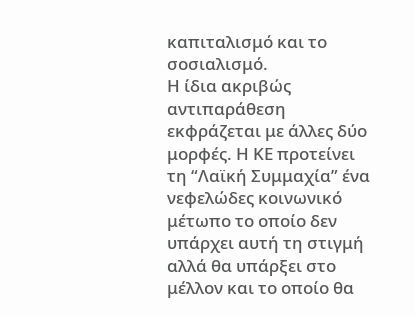καπιταλισμό και το σοσιαλισμό.
Η ίδια ακριβώς αντιπαράθεση εκφράζεται με άλλες δύο μορφές. Η ΚΕ προτείνει τη “Λαϊκή Συμμαχία” ένα νεφελώδες κοινωνικό μέτωπο το οποίο δεν υπάρχει αυτή τη στιγμή αλλά θα υπάρξει στο μέλλον και το οποίο θα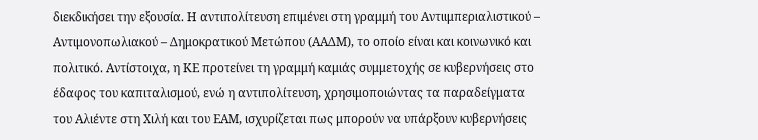διεκδικήσει την εξουσία. Η αντιπολίτευση επιμένει στη γραμμή του Αντιιμπεριαλιστικού – Αντιμονοπωλιακού – Δημοκρατικού Μετώπου (ΑΑΔΜ), το οποίο είναι και κοινωνικό και πολιτικό. Αντίστοιχα, η ΚΕ προτείνει τη γραμμή καμιάς συμμετοχής σε κυβερνήσεις στο έδαφος του καπιταλισμού, ενώ η αντιπολίτευση, χρησιμοποιώντας τα παραδείγματα του Αλιέντε στη Χιλή και του ΕΑΜ, ισχυρίζεται πως μπορούν να υπάρξουν κυβερνήσεις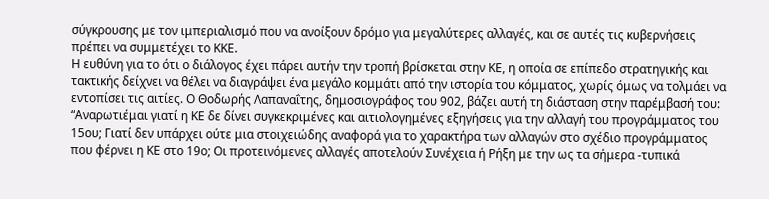σύγκρουσης με τον ιμπεριαλισμό που να ανοίξουν δρόμο για μεγαλύτερες αλλαγές, και σε αυτές τις κυβερνήσεις πρέπει να συμμετέχει το ΚΚΕ.
Η ευθύνη για το ότι ο διάλογος έχει πάρει αυτήν την τροπή βρίσκεται στην ΚΕ, η οποία σε επίπεδο στρατηγικής και τακτικής δείχνει να θέλει να διαγράψει ένα μεγάλο κομμάτι από την ιστορία του κόμματος, χωρίς όμως να τολμάει να εντοπίσει τις αιτίες. Ο Θοδωρής Λαπαναΐτης, δημοσιογράφος του 902, βάζει αυτή τη διάσταση στην παρέμβασή του: “Αναρωτιέμαι γιατί η ΚΕ δε δίνει συγκεκριμένες και αιτιολογημένες εξηγήσεις για την αλλαγή του προγράμματος του 15ου; Γιατί δεν υπάρχει ούτε μια στοιχειώδης αναφορά για το χαρακτήρα των αλλαγών στο σχέδιο προγράμματος που φέρνει η ΚΕ στο 19ο; Οι προτεινόμενες αλλαγές αποτελούν Συνέχεια ή Ρήξη με την ως τα σήμερα -τυπικά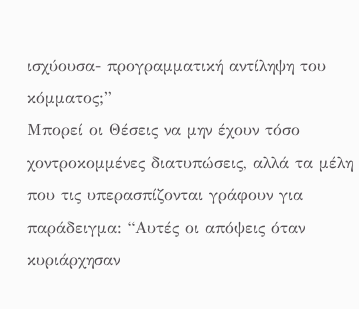ισχύουσα- προγραμματική αντίληψη του κόμματος;”
Μπορεί οι Θέσεις να μην έχουν τόσο χοντροκομμένες διατυπώσεις, αλλά τα μέλη που τις υπερασπίζονται γράφουν για παράδειγμα: “Αυτές οι απόψεις όταν κυριάρχησαν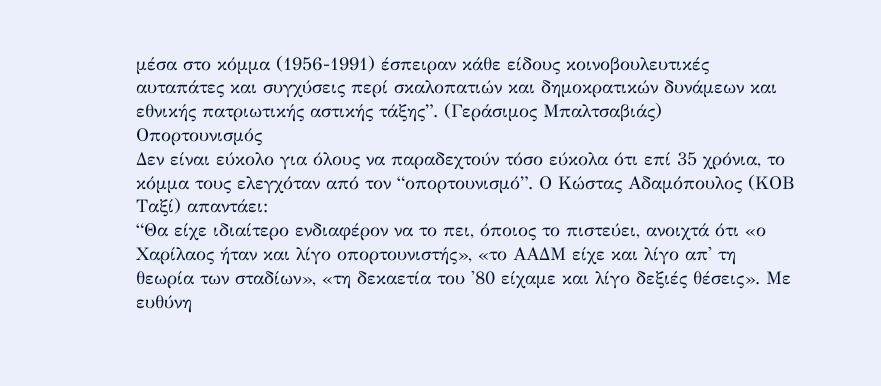μέσα στο κόμμα (1956-1991) έσπειραν κάθε είδους κοινοβουλευτικές αυταπάτες και συγχύσεις περί σκαλοπατιών και δημοκρατικών δυνάμεων και εθνικής πατριωτικής αστικής τάξης”. (Γεράσιμος Μπαλτσαβιάς)
Οπορτουνισμός
Δεν είναι εύκολο για όλους να παραδεχτούν τόσο εύκολα ότι επί 35 χρόνια, το κόμμα τους ελεγχόταν από τον “οπορτουνισμό”. Ο Κώστας Αδαμόπουλος (ΚΟΒ Ταξί) απαντάει:
“Θα είχε ιδιαίτερο ενδιαφέρον να το πει, όποιος το πιστεύει, ανοιχτά ότι «ο Χαρίλαος ήταν και λίγο οπορτουνιστής», «το ΑΑΔΜ είχε και λίγο απ' τη θεωρία των σταδίων», «τη δεκαετία του '80 είχαμε και λίγο δεξιές θέσεις». Με ευθύνη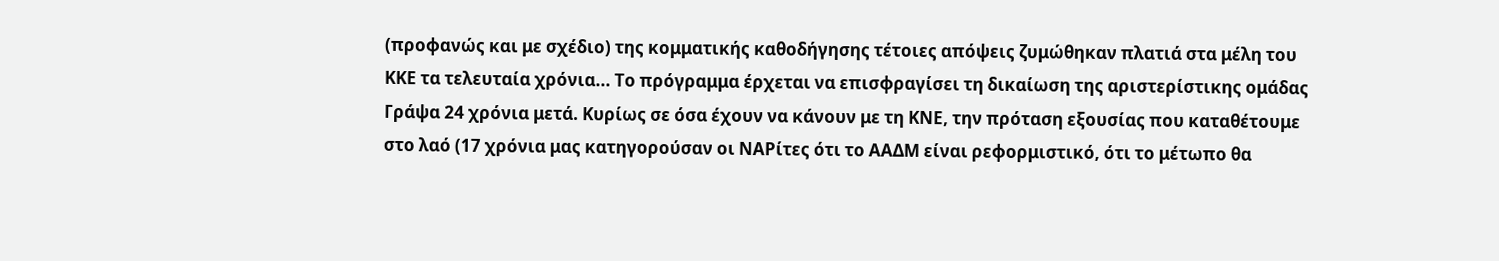(προφανώς και με σχέδιο) της κομματικής καθοδήγησης τέτοιες απόψεις ζυμώθηκαν πλατιά στα μέλη του ΚΚΕ τα τελευταία χρόνια... Το πρόγραμμα έρχεται να επισφραγίσει τη δικαίωση της αριστερίστικης ομάδας Γράψα 24 χρόνια μετά. Κυρίως σε όσα έχουν να κάνουν με τη ΚΝΕ, την πρόταση εξουσίας που καταθέτουμε στο λαό (17 χρόνια μας κατηγορούσαν οι ΝΑΡίτες ότι το ΑΑΔΜ είναι ρεφορμιστικό, ότι το μέτωπο θα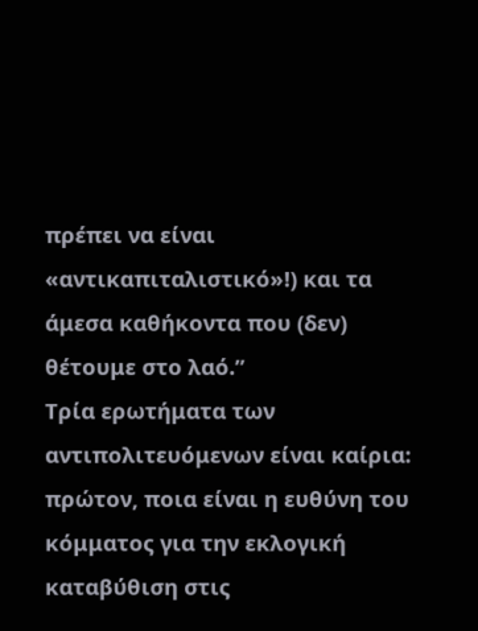πρέπει να είναι «αντικαπιταλιστικό»!) και τα άμεσα καθήκοντα που (δεν) θέτουμε στο λαό.”
Τρία ερωτήματα των αντιπολιτευόμενων είναι καίρια: πρώτον, ποια είναι η ευθύνη του κόμματος για την εκλογική καταβύθιση στις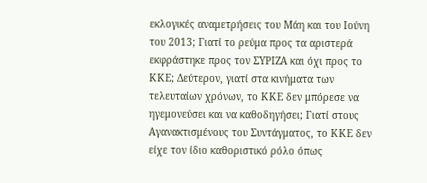εκλογικές αναμετρήσεις του Μάη και του Ιούνη του 2013; Γιατί το ρεύμα προς τα αριστερά εκφράστηκε προς τον ΣΥΡΙΖΑ και όχι προς το ΚΚΕ; Δεύτερον, γιατί στα κινήματα των τελευταίων χρόνων, το ΚΚΕ δεν μπόρεσε να ηγεμονεύσει και να καθοδηγήσει; Γιατί στους Αγανακτισμένους του Συντάγματος, το ΚΚΕ δεν είχε τον ίδιο καθοριστικό ρόλο όπως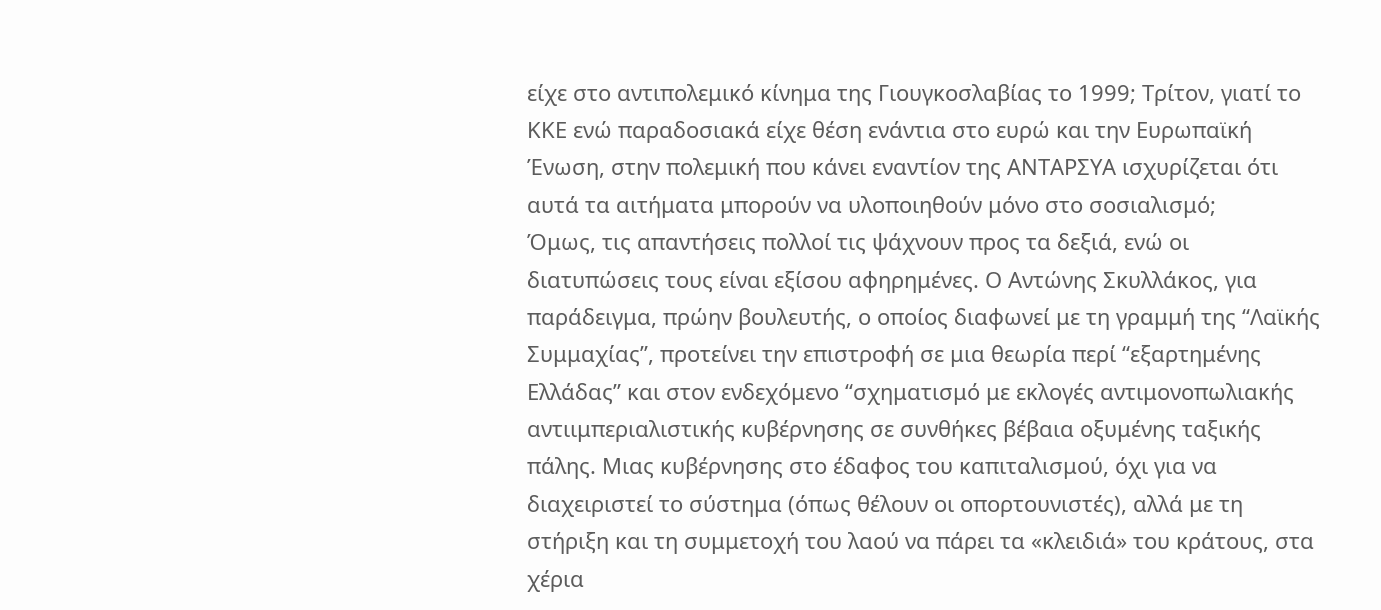είχε στο αντιπολεμικό κίνημα της Γιουγκοσλαβίας το 1999; Τρίτον, γιατί το ΚΚΕ ενώ παραδοσιακά είχε θέση ενάντια στο ευρώ και την Ευρωπαϊκή Ένωση, στην πολεμική που κάνει εναντίον της ΑΝΤΑΡΣΥΑ ισχυρίζεται ότι αυτά τα αιτήματα μπορούν να υλοποιηθούν μόνο στο σοσιαλισμό;
Όμως, τις απαντήσεις πολλοί τις ψάχνουν προς τα δεξιά, ενώ οι διατυπώσεις τους είναι εξίσου αφηρημένες. Ο Αντώνης Σκυλλάκος, για παράδειγμα, πρώην βουλευτής, ο οποίος διαφωνεί με τη γραμμή της “Λαϊκής Συμμαχίας”, προτείνει την επιστροφή σε μια θεωρία περί “εξαρτημένης Ελλάδας” και στον ενδεχόμενο “σχηματισμό με εκλογές αντιμονοπωλιακής αντιιμπεριαλιστικής κυβέρνησης σε συνθήκες βέβαια οξυμένης ταξικής πάλης. Μιας κυβέρνησης στο έδαφος του καπιταλισμού, όχι για να διαχειριστεί το σύστημα (όπως θέλουν οι οπορτουνιστές), αλλά με τη στήριξη και τη συμμετοχή του λαού να πάρει τα «κλειδιά» του κράτους, στα χέρια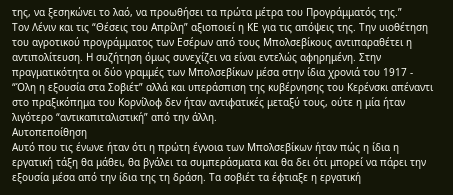της, να ξεσηκώνει το λαό, να προωθήσει τα πρώτα μέτρα του Προγράμματός της.”
Τον Λένιν και τις “Θέσεις του Απρίλη” αξιοποιεί η ΚΕ για τις απόψεις της. Την υιοθέτηση του αγροτικού προγράμματος των Εσέρων από τους Μπολσεβίκους αντιπαραθέτει η αντιπολίτευση. Η συζήτηση όμως συνεχίζει να είναι εντελώς αφηρημένη. Στην πραγματικότητα οι δύο γραμμές των Μπολσεβίκων μέσα στην ίδια χρονιά του 1917 - “Όλη η εξουσία στα Σοβιέτ” αλλά και υπεράσπιση της κυβέρνησης του Κερένσκι απέναντι στο πραξικόπημα του Κορνίλοφ δεν ήταν αντιφατικές μεταξύ τους, ούτε η μία ήταν λιγότερο “αντικαπιταλιστική” από την άλλη.
Αυτοπεποίθηση
Αυτό που τις ένωνε ήταν ότι η πρώτη έγνοια των Μπολσεβίκων ήταν πώς η ίδια η εργατική τάξη θα μάθει, θα βγάλει τα συμπεράσματα και θα δει ότι μπορεί να πάρει την εξουσία μέσα από την ίδια της τη δράση. Τα σοβιέτ τα έφτιαξε η εργατική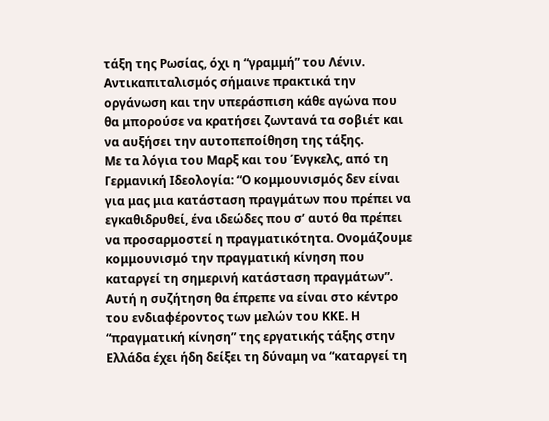τάξη της Ρωσίας, όχι η “γραμμή” του Λένιν. Αντικαπιταλισμός σήμαινε πρακτικά την οργάνωση και την υπεράσπιση κάθε αγώνα που θα μπορούσε να κρατήσει ζωντανά τα σοβιέτ και να αυξήσει την αυτοπεποίθηση της τάξης.
Με τα λόγια του Μαρξ και του Ένγκελς, από τη Γερμανική Ιδεολογία: “Ο κομμουνισμός δεν είναι για μας μια κατάσταση πραγμάτων που πρέπει να εγκαθιδρυθεί, ένα ιδεώδες που σ’ αυτό θα πρέπει να προσαρμοστεί η πραγματικότητα. Ονομάζουμε κομμουνισμό την πραγματική κίνηση που καταργεί τη σημερινή κατάσταση πραγμάτων”.
Αυτή η συζήτηση θα έπρεπε να είναι στο κέντρο του ενδιαφέροντος των μελών του ΚΚΕ. Η “πραγματική κίνηση” της εργατικής τάξης στην Ελλάδα έχει ήδη δείξει τη δύναμη να “καταργεί τη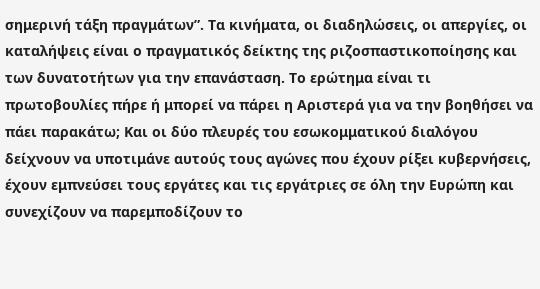σημερινή τάξη πραγμάτων”. Τα κινήματα, οι διαδηλώσεις, οι απεργίες, οι καταλήψεις είναι ο πραγματικός δείκτης της ριζοσπαστικοποίησης και των δυνατοτήτων για την επανάσταση. Το ερώτημα είναι τι πρωτοβουλίες πήρε ή μπορεί να πάρει η Αριστερά για να την βοηθήσει να πάει παρακάτω; Και οι δύο πλευρές του εσωκομματικού διαλόγου δείχνουν να υποτιμάνε αυτούς τους αγώνες που έχουν ρίξει κυβερνήσεις, έχουν εμπνεύσει τους εργάτες και τις εργάτριες σε όλη την Ευρώπη και συνεχίζουν να παρεμποδίζουν το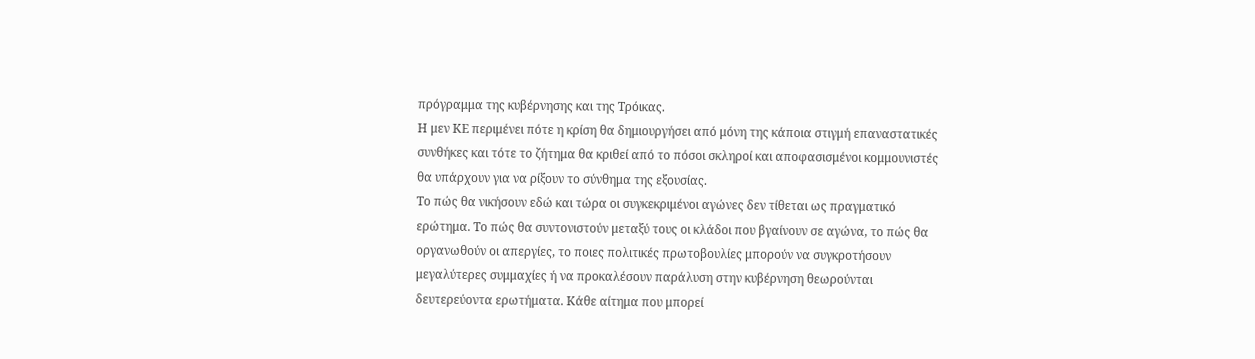πρόγραμμα της κυβέρνησης και της Τρόικας.
Η μεν ΚΕ περιμένει πότε η κρίση θα δημιουργήσει από μόνη της κάποια στιγμή επαναστατικές συνθήκες και τότε το ζήτημα θα κριθεί από το πόσοι σκληροί και αποφασισμένοι κομμουνιστές θα υπάρχουν για να ρίξουν το σύνθημα της εξουσίας.
Το πώς θα νικήσουν εδώ και τώρα οι συγκεκριμένοι αγώνες δεν τίθεται ως πραγματικό ερώτημα. Το πώς θα συντονιστούν μεταξύ τους οι κλάδοι που βγαίνουν σε αγώνα, το πώς θα οργανωθούν οι απεργίες, το ποιες πολιτικές πρωτοβουλίες μπορούν να συγκροτήσουν μεγαλύτερες συμμαχίες ή να προκαλέσουν παράλυση στην κυβέρνηση θεωρούνται δευτερεύοντα ερωτήματα. Κάθε αίτημα που μπορεί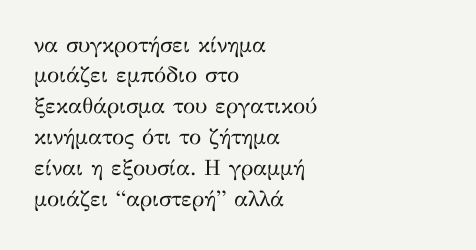να συγκροτήσει κίνημα μοιάζει εμπόδιο στο ξεκαθάρισμα του εργατικού κινήματος ότι το ζήτημα είναι η εξουσία. Η γραμμή μοιάζει “αριστερή” αλλά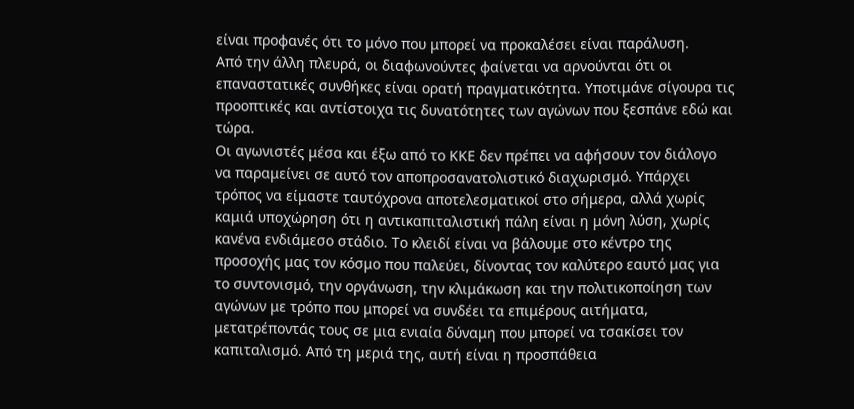είναι προφανές ότι το μόνο που μπορεί να προκαλέσει είναι παράλυση.
Από την άλλη πλευρά, οι διαφωνούντες φαίνεται να αρνούνται ότι οι επαναστατικές συνθήκες είναι ορατή πραγματικότητα. Υποτιμάνε σίγουρα τις προοπτικές και αντίστοιχα τις δυνατότητες των αγώνων που ξεσπάνε εδώ και τώρα.
Οι αγωνιστές μέσα και έξω από το ΚΚΕ δεν πρέπει να αφήσουν τον διάλογο να παραμείνει σε αυτό τον αποπροσανατολιστικό διαχωρισμό. Υπάρχει τρόπος να είμαστε ταυτόχρονα αποτελεσματικοί στο σήμερα, αλλά χωρίς καμιά υποχώρηση ότι η αντικαπιταλιστική πάλη είναι η μόνη λύση, χωρίς κανένα ενδιάμεσο στάδιο. Το κλειδί είναι να βάλουμε στο κέντρο της προσοχής μας τον κόσμο που παλεύει, δίνοντας τον καλύτερο εαυτό μας για το συντονισμό, την οργάνωση, την κλιμάκωση και την πολιτικοποίηση των αγώνων με τρόπο που μπορεί να συνδέει τα επιμέρους αιτήματα, μετατρέποντάς τους σε μια ενιαία δύναμη που μπορεί να τσακίσει τον καπιταλισμό. Από τη μεριά της, αυτή είναι η προσπάθεια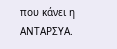που κάνει η ΑΝΤΑΡΣΥΑ.